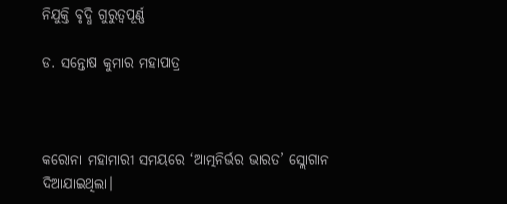ନିଯୁକ୍ତି ବୃଦ୍ଧି ଗୁରୁତ୍ୱପୂର୍ଣ୍ଣ

ଡ. ସନ୍ତୋଷ କୁମାର ମହାପାତ୍ର



କରୋନା ମହାମାରୀ ସମୟରେ ‘ଆତ୍ମନିର୍ଭର ଭାରତ’ ସ୍ଲୋଗାନ ଦିଆଯାଇଥିଲା।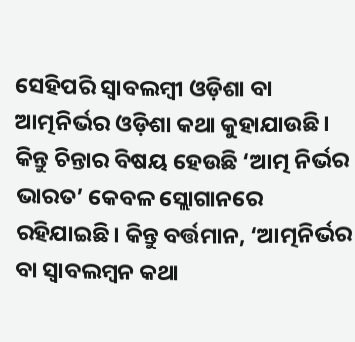ସେହିପରି ସ୍ବାବଲମ୍ବୀ ଓଡ଼ିଶା ବା ଆତ୍ମନିର୍ଭର ଓଡ଼ିଶା କଥା କୁହାଯାଉଛି। କିନ୍ତୁ ଚିନ୍ତାର ବିଷୟ ହେଉଛି ‘ଆତ୍ମ ନିର୍ଭର ଭାରତ’ କେବଳ ସ୍ଲୋଗାନରେ ରହିଯାଇଛି। କିନ୍ତୁ ବର୍ତ୍ତମାନ, ‘ଆତ୍ମନିର୍ଭର ବା ସ୍ବାବଲମ୍ବନ କଥା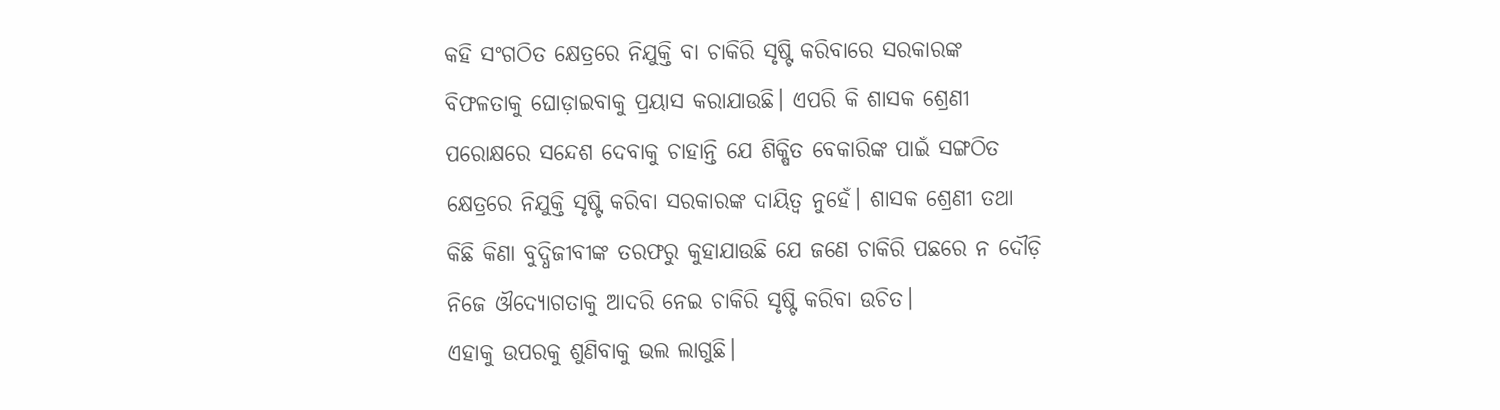କହି ସଂଗଠିତ କ୍ଷେତ୍ରରେ ନିଯୁକ୍ତି ବା ଚାକିରି ସୃଷ୍ଟି କରିବାରେ ସରକାରଙ୍କ ବିଫଳତାକୁ ଘୋଡ଼ାଇବାକୁ ପ୍ରୟାସ କରାଯାଉଛି। ଏପରି କି ଶାସକ ଶ୍ରେଣୀ ପରୋକ୍ଷରେ ସନ୍ଦେଶ ଦେବାକୁ ଚାହାନ୍ତି ଯେ ଶିକ୍ଷିତ ବେକାରିଙ୍କ ପାଇଁ ସଙ୍ଗଠିତ କ୍ଷେତ୍ରରେ ନିଯୁକ୍ତି ସୃଷ୍ଟି କରିବା ସରକାରଙ୍କ ଦାୟିତ୍ୱ ନୁହେଁ। ଶାସକ ଶ୍ରେଣୀ ତଥା କିଛି କିଣା ବୁଦ୍ଧିଜୀବୀଙ୍କ ତରଫରୁ କୁହାଯାଉଛି ଯେ ଜଣେ ଚାକିରି ପଛରେ ନ ଦୌଡ଼ି ନିଜେ ଔଦ୍ୟୋଗତାକୁ ଆଦରି ନେଇ ଚାକିରି ସୃଷ୍ଟି କରିବା ଉଚିତ।
ଏହାକୁ ଉପରକୁ ଶୁଣିବାକୁ ଭଲ ଲାଗୁଛି।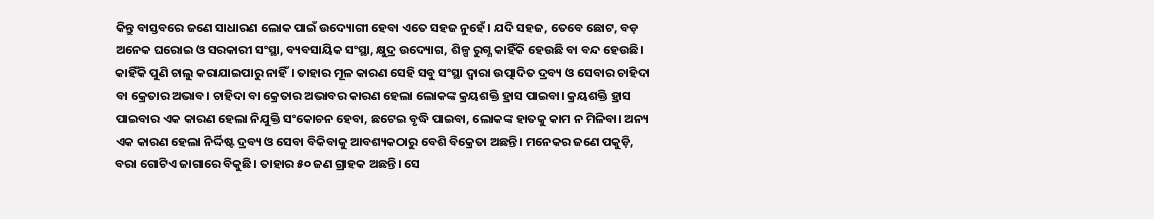କିନ୍ତୁ ବାସ୍ତବରେ ଜଣେ ସାଧାରଣ ଲୋକ ପାଇଁ ଉଦ୍ୟୋଗୀ ହେବା ଏତେ ସହଜ ନୁହେଁ। ଯଦି ସହଜ, ତେବେ ଛୋଟ, ବଡ଼ ଅନେକ ଘରୋଇ ଓ ସରକାରୀ ସଂସ୍ଥା, ବ୍ୟବସାୟିକ ସଂସ୍ଥା, କ୍ଷୁଦ୍ର ଉଦ୍ୟୋଗ, ଶିଳ୍ପ ରୁଗ୍ଣ କାହିଁକି ହେଉଛି ବା ବନ୍ଦ ହେଉଛି। କାହିଁକି ପୁଣି ଚାଲୁ କରାଯାଇପାରୁ ନାହିଁ। ତାହାର ମୂଳ କାରଣ ସେହି ସବୁ ସଂସ୍ଥା ଦ୍ୱାରା ଉତ୍ପାଦିତ ଦ୍ରବ୍ୟ ଓ ସେବାର ଚାହିଦା ବା କ୍ରେତାର ଅଭାବ। ଚାହିଦା ବା କ୍ରେତାର ଅଭାବର କାରଣ ହେଲା ଲୋକଙ୍କ କ୍ରୟଶକ୍ତି ହ୍ରାସ ପାଇବା। କ୍ରୟଶକ୍ତି ହ୍ରାସ ପାଇବାର ଏକ କାରଣ ହେଲା ନିଯୁକ୍ତି ସଂକୋଚନ ହେବା, ଛଟେଇ ବୃଦ୍ଧି ପାଇବା, ଲୋକଙ୍କ ହାତକୁ କାମ ନ ମିଳିବା। ଅନ୍ୟ ଏକ କାରଣ ହେଲା ନିର୍ଦ୍ଦିଷ୍ଟ ଦ୍ରବ୍ୟ ଓ ସେବା ବିକିବାକୁ ଆବଶ୍ୟକଠାରୁ ବେଶି ବିକ୍ରେତା ଅଛନ୍ତି। ମନେକର ଜଣେ ପକୁଡ଼ି, ବରା ଗୋଟିଏ ଜାଗାରେ ବିକୁଛି। ତାହାର ୫୦ ଜଣ ଗ୍ରାହକ ଅଛନ୍ତି। ସେ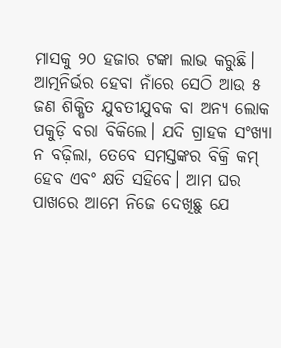ମାସକୁ ୨୦ ହଜାର ଟଙ୍କା ଲାଭ କରୁଛି।
ଆତ୍ମନିର୍ଭର ହେବା ନାଁରେ ସେଠି ଆଉ ୫ ଜଣ ଶିକ୍ଷିତ ଯୁବତୀଯୁବକ ବା ଅନ୍ୟ ଲୋକ ପକୁଡ଼ି ବରା ବିକିଲେ। ଯଦି ଗ୍ରାହକ ସଂଖ୍ୟା ନ ବଢ଼ିଲା, ତେବେ ସମସ୍ତଙ୍କର ବିକ୍ରି କମ୍‌ ହେବ ଏବଂ କ୍ଷତି ସହିବେ। ଆମ ଘର ପାଖରେ ଆମେ ନିଜେ ଦେଖିଛୁ ଯେ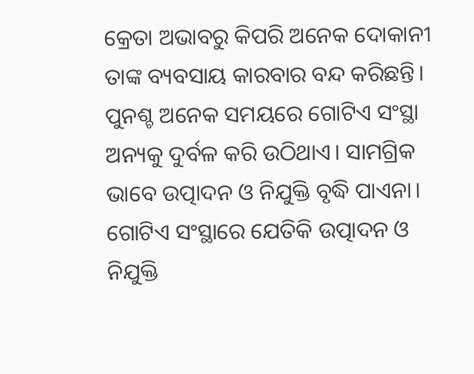କ୍ରେତା ଅଭାବରୁ କିପରି ଅନେକ ଦୋକାନୀ ତାଙ୍କ ବ୍ୟବସାୟ କାରବାର ବନ୍ଦ କରିଛନ୍ତି।
ପୁନଶ୍ଚ ଅନେକ ସମୟରେ ଗୋଟିଏ ସଂସ୍ଥା ଅନ୍ୟକୁ ଦୁର୍ବଳ କରି ଉଠିଥାଏ। ସାମଗ୍ରିକ ଭାବେ ଉତ୍ପାଦନ ଓ ନିଯୁକ୍ତି ବୃଦ୍ଧି ପାଏନା। ଗୋଟିଏ ସଂସ୍ଥାରେ ଯେତିକି ଉତ୍ପାଦନ ଓ ନିଯୁକ୍ତି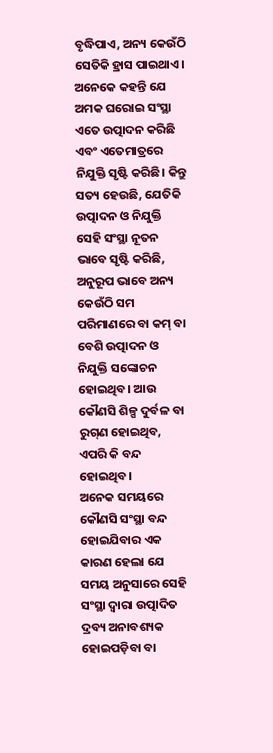ବୃଦ୍ଧିପାଏ, ଅନ୍ୟ କେଉଁଠି ସେତିକି ହ୍ରାସ ପାଇଥାଏ। ଅନେକେ କହନ୍ତି ଯେ ଅମକ ଘରୋଇ ସଂସ୍ଥା ଏତେ ଉତ୍ପାଦନ କରିଛି ଏବଂ ଏତେମାତ୍ରରେ ନିଯୁକ୍ତି ସୃଷ୍ଟି କରିଛି। କିନ୍ତୁ ସତ୍ୟ ହେଉଛି, ଯେତିକି ଉତ୍ପାଦନ ଓ ନିଯୁକ୍ତି ସେହି ସଂସ୍ଥା ନୂତନ ଭାବେ ସୃଷ୍ଟି କରିଛି, ଅନୁରୂପ ଭାବେ ଅନ୍ୟ କେଉଁଠି ସମ ପରିମାଣରେ ବା କମ୍‌ ବା ବେଶି ଉତ୍ପାଦନ ଓ ନିଯୁକ୍ତି ସଙ୍କୋଚନ ହୋଇଥିବ। ଆଉ କୌଣସି ଶିଳ୍ପ ଦୁର୍ବଳ ବା ରୁଗ୍‌ଣ ହୋଇଥିବ, ଏପରି କି ବନ୍ଦ ହୋଇଥିବ।
ଅନେକ ସମୟରେ କୌଣସି ସଂସ୍ଥା ବନ୍ଦ ହୋଇଯିବାର ଏକ କାରଣ ହେଲା ଯେ ସମୟ ଅନୁସାରେ ସେହି ସଂସ୍ଥା ଦ୍ୱାରା ଉତ୍ପାଦିତ ଦ୍ରବ୍ୟ ଅନାବଶ୍ୟକ ହୋଇପଡ଼ିବା ବା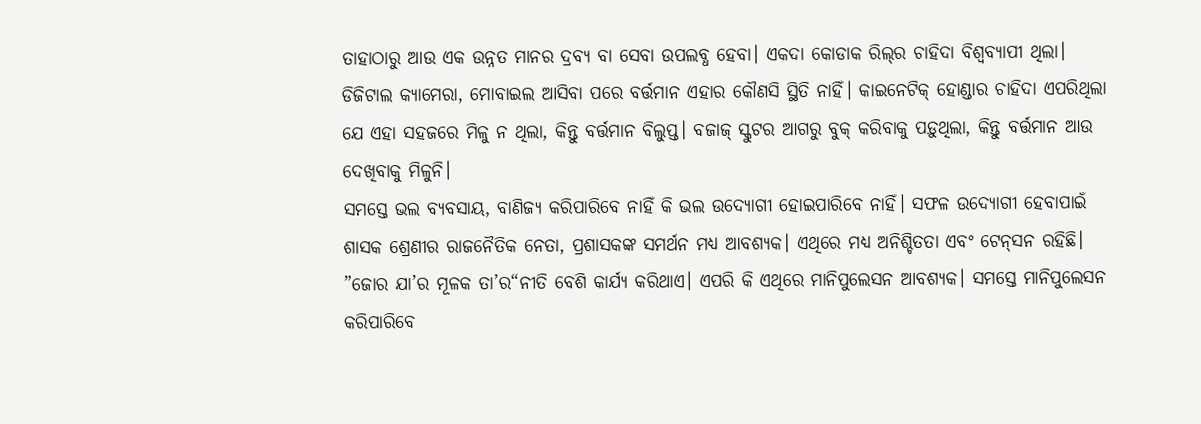ତାହାଠାରୁ ଆଉ ଏକ ଉନ୍ନତ ମାନର ଦ୍ରବ୍ୟ ବା ସେବା ଉପଲବ୍ଧ ହେବା। ଏକଦା କୋଡାକ ରିଲ୍‌ର ଚାହିଦା ବିଶ୍ୱବ୍ୟାପୀ ଥିଲା। ଡିଜିଟାଲ କ୍ୟାମେରା, ମୋବାଇଲ ଆସିବା ପରେ ବର୍ତ୍ତମାନ ଏହାର କୌଣସି ସ୍ଥିତି ନାହିଁ। କାଇନେଟିକ୍‌ ହୋଣ୍ଡାର ଚାହିଦା ଏପରିଥିଲା ଯେ ଏହା ସହଜରେ ମିଳୁ ନ ଥିଲା, କିନ୍ତୁ ବର୍ତ୍ତମାନ ବିଲୁପ୍ତ। ବଜାଜ୍‌ ସ୍କୁଟର ଆଗରୁ ବୁକ୍‌ କରିବାକୁ ପଡ଼ୁଥିଲା, କିନ୍ତୁ ବର୍ତ୍ତମାନ ଆଉ ଦେଖିବାକୁ ମିଳୁନି।
ସମସ୍ତେ ଭଲ ବ୍ୟବସାୟ, ବାଣିଜ୍ୟ କରିପାରିବେ ନାହିଁ କି ଭଲ ଉଦ୍ୟୋଗୀ ହୋଇପାରିବେ ନାହିଁ। ସଫଳ ଉଦ୍ୟୋଗୀ ହେବାପାଇଁ ଶାସକ ଶ୍ରେଣୀର ରାଜନୈତିକ ନେତା, ପ୍ରଶାସକଙ୍କ ସମର୍ଥନ ମଧ୍ୟ ଆବଶ୍ୟକ। ଏଥିରେ ମଧ୍ୟ ଅନିଶ୍ଚିତତା ଏବଂ ଟେନ୍‌ସନ ରହିଛି। ”ଜୋର ଯା’ର ମୂଳକ ତା’ର“ନୀତି ବେଶି କାର୍ଯ୍ୟ କରିଥାଏ। ଏପରି କି ଏଥିରେ ମାନିପୁଲେସନ ଆବଶ୍ୟକ। ସମସ୍ତେ ମାନିପୁଲେସନ କରିପାରିବେ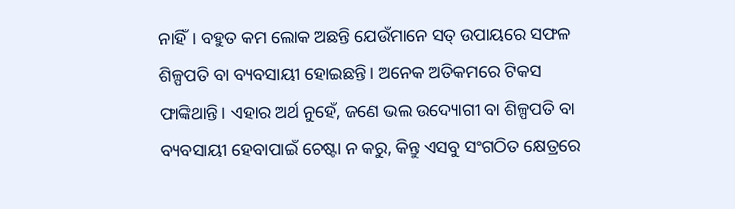ନାହିଁ। ବହୁତ କମ ଲୋକ ଅଛନ୍ତି ଯେଉଁମାନେ ସତ୍‌ ଉପାୟରେ ସଫଳ ଶିଳ୍ପପତି ବା ବ୍ୟବସାୟୀ ହୋଇଛନ୍ତି। ଅନେକ ଅତିକମରେ ଟିକସ ଫାଙ୍କିଥାନ୍ତି। ଏହାର ଅର୍ଥ ନୁହେଁ, ଜଣେ ଭଲ ଉଦ୍ୟୋଗୀ ବା ଶିଳ୍ପପତି ବା ବ୍ୟବସାୟୀ ହେବାପାଇଁ ଚେଷ୍ଟା ନ କରୁ, କିନ୍ତୁ ଏସବୁ ସଂଗଠିତ କ୍ଷେତ୍ରରେ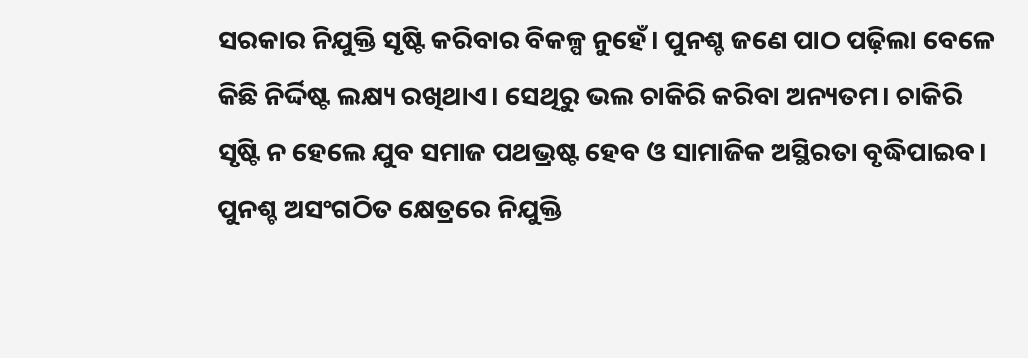ସରକାର ନିଯୁକ୍ତି ସୃଷ୍ଟି କରିବାର ବିକଳ୍ପ ନୁହେଁ। ପୁନଶ୍ଚ ଜଣେ ପାଠ ପଢ଼ିଲା ବେଳେ କିଛି ନିର୍ଦ୍ଦିଷ୍ଟ ଲକ୍ଷ୍ୟ ରଖିଥାଏ। ସେଥିରୁ ଭଲ ଚାକିରି କରିବା ଅନ୍ୟତମ। ଚାକିରି ସୃଷ୍ଟି ନ ହେଲେ ଯୁବ ସମାଜ ପଥଭ୍ରଷ୍ଟ ହେବ ଓ ସାମାଜିକ ଅସ୍ଥିରତା ବୃଦ୍ଧିପାଇବ।
ପୁନଶ୍ଚ ଅସଂଗଠିତ କ୍ଷେତ୍ରରେ ନିଯୁକ୍ତି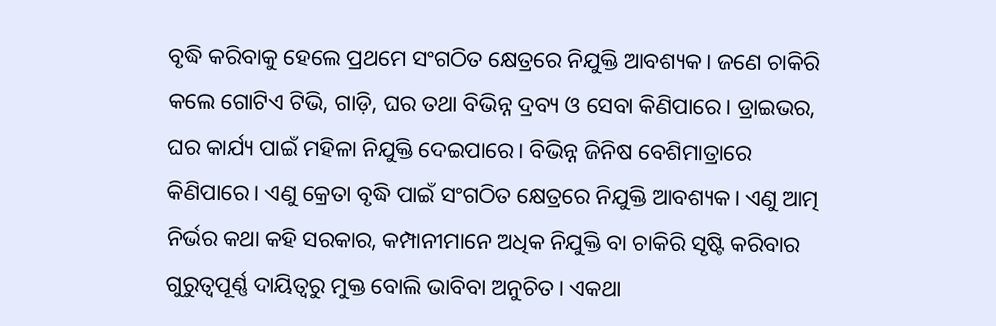ବୃଦ୍ଧି କରିବାକୁ ହେଲେ ପ୍ରଥମେ ସଂଗଠିତ କ୍ଷେତ୍ରରେ ନିଯୁକ୍ତି ଆବଶ୍ୟକ। ଜଣେ ଚାକିରି କଲେ ଗୋଟିଏ ଟିଭି, ଗାଡ଼ି, ଘର ତଥା ବିଭିନ୍ନ ଦ୍ରବ୍ୟ ଓ ସେବା କିଣିପାରେ। ଡ୍ରାଇଭର, ଘର କାର୍ଯ୍ୟ ପାଇଁ ମହିଳା ନିଯୁକ୍ତି ଦେଇପାରେ। ବିଭିନ୍ନ ଜିନିଷ ବେଶିମାତ୍ରାରେ କିଣିପାରେ। ଏଣୁ କ୍ରେତା ବୃଦ୍ଧି ପାଇଁ ସଂଗଠିତ କ୍ଷେତ୍ରରେ ନିଯୁକ୍ତି ଆବଶ୍ୟକ। ଏଣୁ ଆତ୍ମ ନିର୍ଭର କଥା କହି ସରକାର, କମ୍ପାନୀମାନେ ଅଧିକ ନିଯୁକ୍ତି ବା ଚାକିରି ସୃଷ୍ଟି କରିବାର ଗୁରୁତ୍ୱପୂର୍ଣ୍ଣ ଦାୟିତ୍ୱରୁ ମୁକ୍ତ ବୋଲି ଭାବିବା ଅନୁଚିତ। ଏକଥା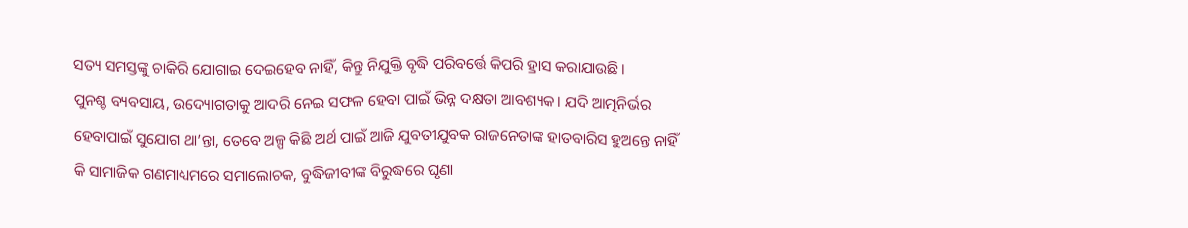ସତ୍ୟ ସମସ୍ତଙ୍କୁ ଚାକିରି ଯୋଗାଇ ଦେଇହେବ ନାହିଁ, କିନ୍ତୁ ନିଯୁକ୍ତି ବୃଦ୍ଧି ପରିବର୍ତ୍ତେ କିପରି ହ୍ରାସ କରାଯାଉଛି।
ପୁନଶ୍ଚ ବ୍ୟବସାୟ, ଉଦ୍ୟୋଗତାକୁ ଆଦରି ନେଇ ସଫଳ ହେବା ପାଇଁ ଭିନ୍ନ ଦକ୍ଷତା ଆବଶ୍ୟକ। ଯଦି ଆତ୍ମନିର୍ଭର ହେବାପାଇଁ ସୁଯୋଗ ଥା’ନ୍ତା, ତେବେ ଅଳ୍ପ କିଛି ଅର୍ଥ ପାଇଁ ଆଜି ଯୁବତୀଯୁବକ ରାଜନେତାଙ୍କ ହାତବାରିସ ହୁଅନ୍ତେ ନାହିଁ କି ସାମାଜିକ ଗଣମାଧ୍ୟମରେ ସମାଲୋଚକ, ବୁଦ୍ଧିଜୀବୀଙ୍କ ବିରୁଦ୍ଧରେ ଘୃଣା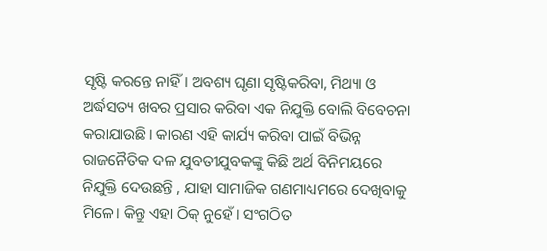ସୃଷ୍ଟି କରନ୍ତେ ନାହିଁ। ଅବଶ୍ୟ ଘୃଣା ସୃଷ୍ଟିକରିବା, ମିଥ୍ୟା ଓ ଅର୍ଦ୍ଧସତ୍ୟ ଖବର ପ୍ରସାର କରିବା ଏକ ନିଯୁକ୍ତି ବୋଲି ବିବେଚନା କରାଯାଉଛି। କାରଣ ଏହି କାର୍ଯ୍ୟ କରିବା ପାଇଁ ବିଭିନ୍ନ ରାଜନୈତିକ ଦଳ ଯୁବତୀଯୁବକଙ୍କୁ କିଛି ଅର୍ଥ ବିନିମୟରେ ନିଯୁକ୍ତି ଦେଉଛନ୍ତି , ଯାହା ସାମାଜିକ ଗଣମାଧ୍ୟମରେ ଦେଖିବାକୁ ମିଳେ। କିନ୍ତୁ ଏହା ଠିକ୍‌ ନୁହେଁ। ସଂଗଠିତ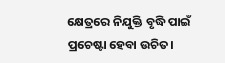କ୍ଷେତ୍ରରେ ନିଯୁକ୍ତି ବୃଦ୍ଧି ପାଇଁ ପ୍ରଚେଷ୍ଟା ହେବା ଉଚିତ।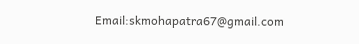Email:skmohapatra67@gmail.com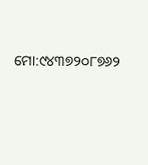ମୋ:୯୪୩୭୨୦୮୭୬୨